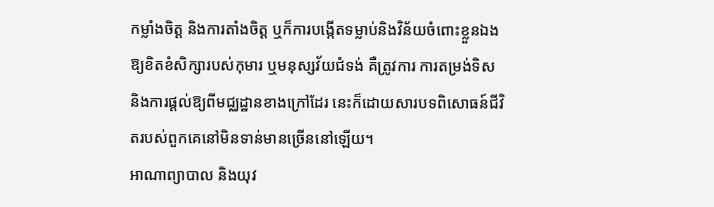កម្លាំងចិត្ត និងការតាំងចិត្ត ឬក៏ការបង្កើតទម្លាប់និងវិន័យចំពោះខ្លួនឯងឱ្យខិតខំសិក្សារបស់កុមារ ឬមនុស្សវ័យជំទង់ គឺត្រូវការ ការតម្រង់ទិស និងការផ្តល់ឱ្យពីមជ្ឈដ្ឋានខាងក្រៅដែរ នេះក៏ដោយសារបទពិសោធន៍ជីវិតរបស់ពួកគេនៅមិនទាន់មានច្រើននៅឡើយ។
អាណាព្យាបាល និងយុវ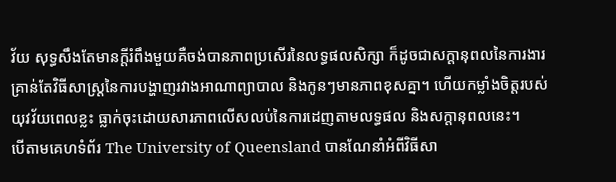វ័យ សុទ្ធសឹងតែមានក្ដីរំពឹងមួយគឺចង់បានភាពប្រសើរនៃលទ្ធផលសិក្សា ក៏ដូចជាសក្តានុពលនៃការងារ គ្រាន់តែវិធីសាស្រ្តនៃការបង្ហាញរវាងអាណាព្យាបាល និងកូនៗមានភាពខុសគ្នា។ ហើយកម្លាំងចិត្តរបស់យុវវ័យពេលខ្លះ ធ្លាក់ចុះដោយសារភាពលើសលប់នៃការដេញតាមលទ្ធផល និងសក្តានុពលនេះ។
បើតាមគេហទំព័រ The University of Queensland បានណែនាំអំពីវិធីសា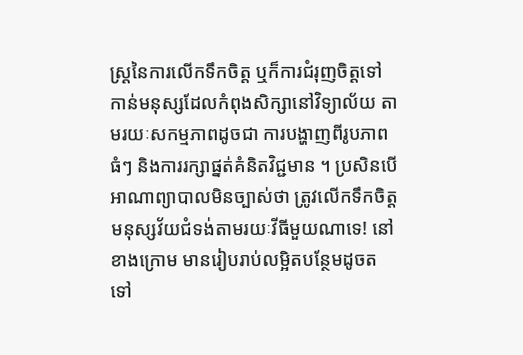ស្រ្តនៃការលើកទឹកចិត្ត ឬក៏ការជំរុញចិត្តទៅកាន់មនុស្សដែលកំពុងសិក្សានៅវិទ្យាល័យ តាមរយៈសកម្មភាពដូចជា ការបង្ហាញពីរូបភាពធំៗ និងការរក្សាផ្នត់គំនិតវិជ្ជមាន ។ ប្រសិនបើអាណាព្យាបាលមិនច្បាស់ថា ត្រូវលើកទឹកចិត្តមនុស្សវ័យជំទង់តាមរយៈវីធីមួយណាទេ! នៅខាងក្រោម មានរៀបរាប់លម្អិតបន្ថែមដូចតទៅ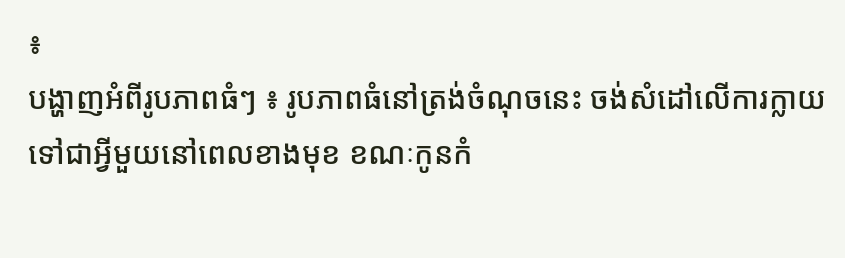៖
បង្ហាញអំពីរូបភាពធំៗ ៖ រូបភាពធំនៅត្រង់ចំណុចនេះ ចង់សំដៅលើការក្លាយទៅជាអ្វីមួយនៅពេលខាងមុខ ខណៈកូនកំ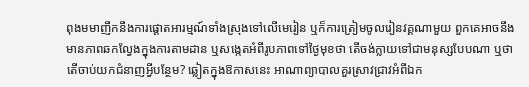ពុងមមាញឹកនឹងការផ្តោតអារម្មណ៍ទាំងស្រុងទៅលើមេរៀន ឬក៏ការត្រៀមចូលរៀនវគ្គណាមួយ ពួកគេអាចនឹងមានភាពឆកល្វែងក្នុងការតាមដាន ឬសង្កេតអំពីរូបភាពទៅថ្ងៃមុខថា តើចង់ក្លាយទៅជាមនុស្សបែបណា ឬថា តើចាប់យកជំនាញអ្វីបន្ថែម? ឆ្លៀតក្នុងឱកាសនេះ អាណាព្យាបាលគួរស្រាវជ្រាវអំពីឯក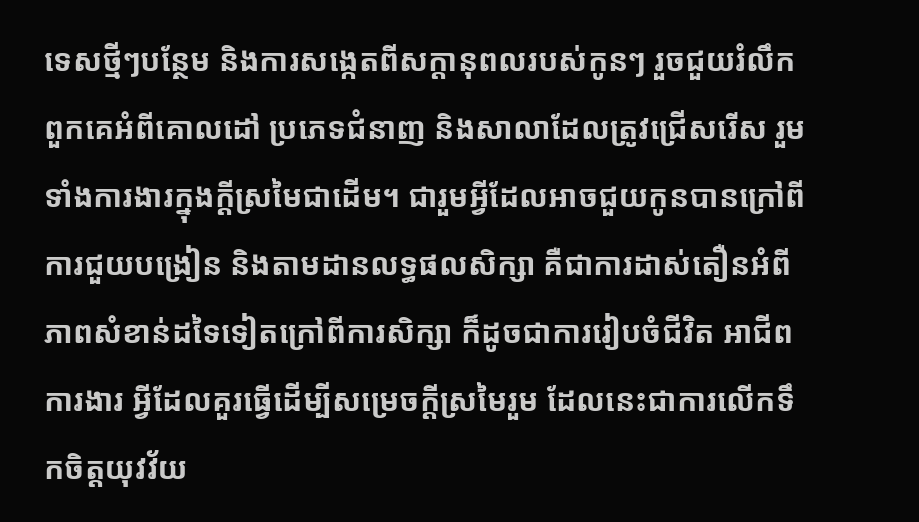ទេសថ្មីៗបន្ថែម និងការសង្កេតពីសក្តានុពលរបស់កូនៗ រួចជួយរំលឹកពួកគេអំពីគោលដៅ ប្រភេទជំនាញ និងសាលាដែលត្រូវជ្រើសរើស រួមទាំងការងារក្នុងក្ដីស្រមៃជាដើម។ ជារួមអ្វីដែលអាចជួយកូនបានក្រៅពីការជួយបង្រៀន និងតាមដានលទ្ធផលសិក្សា គឺជាការដាស់តឿនអំពីភាពសំខាន់ដទៃទៀតក្រៅពីការសិក្សា ក៏ដូចជាការរៀបចំជីវិត អាជីពការងារ អ្វីដែលគួរធ្វើដើម្បីសម្រេចក្ដីស្រមៃរួម ដែលនេះជាការលើកទឹកចិត្តយុវវ័យ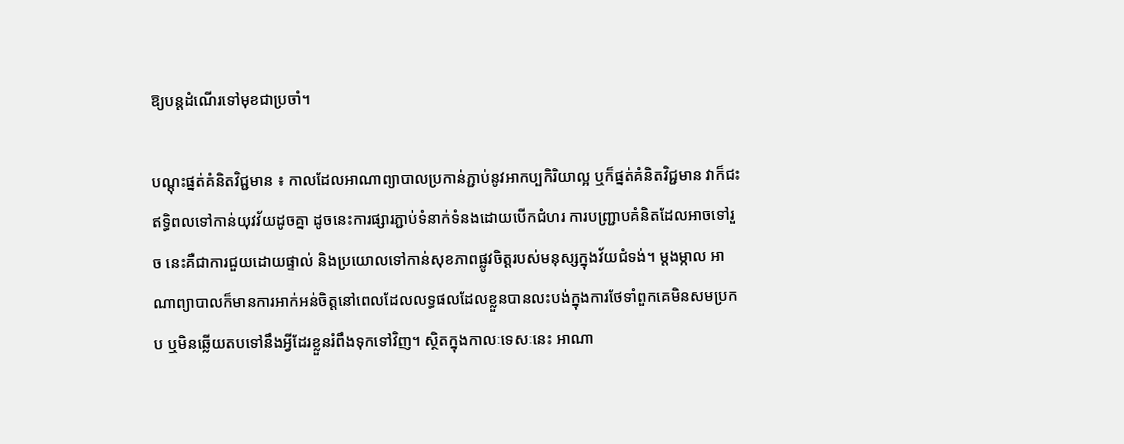ឱ្យបន្តដំណើរទៅមុខជាប្រចាំ។

បណ្តុះផ្នត់គំនិតវិជ្ជមាន ៖ កាលដែលអាណាព្យាបាលប្រកាន់ភ្ជាប់នូវអាកប្បកិរិយាល្អ ឬក៏ផ្នត់គំនិតវិជ្ជមាន វាក៏ជះឥទ្ធិពលទៅកាន់យុវវ័យដូចគ្នា ដូចនេះការផ្សារភ្ជាប់ទំនាក់ទំនងដោយបើកជំហរ ការបញ្ជ្រាបគំនិតដែលអាចទៅរួច នេះគឺជាការជួយដោយផ្ទាល់ និងប្រយោលទៅកាន់សុខភាពផ្លូវចិត្តរបស់មនុស្សក្នុងវ័យជំទង់។ ម្តងម្កាល អាណាព្យាបាលក៏មានការអាក់អន់ចិត្តនៅពេលដែលលទ្ធផលដែលខ្លួនបានលះបង់ក្នុងការថែទាំពួកគេមិនសមប្រកប ឬមិនឆ្លើយតបទៅនឹងអ្វីដែរខ្លួនរំពឹងទុកទៅវិញ។ ស្ថិតក្នុងកាលៈទេសៈនេះ អាណា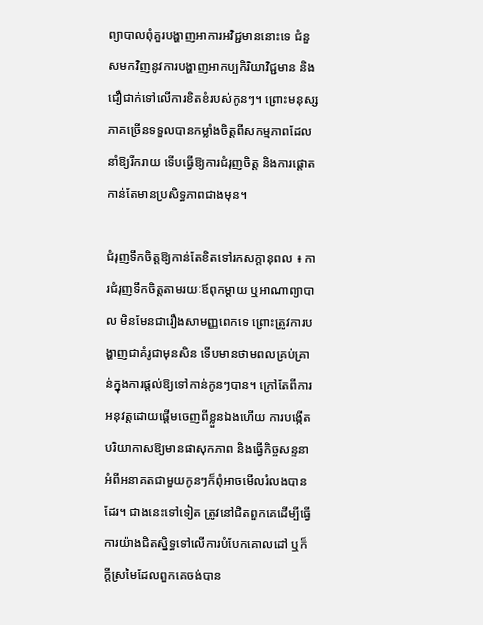ព្យាបាលពុំគួរបង្ហាញអាការអវិជ្ជមាននោះទេ ជំនួសមកវិញនូវការបង្ហាញអាកប្បកិរិយាវិជ្ជមាន និងជឿជាក់ទៅលើការខិតខំរបស់កូនៗ។ ព្រោះមនុស្សភាគច្រើនទទួលបានកម្លាំងចិត្តពីសកម្មភាពដែលនាំឱ្យរីករាយ ទើបធ្វើឱ្យការជំរុញចិត្ត និងការផ្តោតកាន់តែមានប្រសិទ្ធភាពជាងមុន។

ជំរុញទឹកចិត្តឱ្យកាន់តែខិតទៅរកសក្តានុពល ៖ ការជំរុញទឹកចិត្តតាមរយៈឪពុកម្តាយ ឬអាណាព្យាបាល មិនមែនជារឿងសាមញ្ញពេកទេ ព្រោះត្រូវការបង្ហាញជាគំរូជាមុនសិន ទើបមានថាមពលគ្រប់គ្រាន់ក្នុងការផ្តល់ឱ្យទៅកាន់កូនៗបាន។ ក្រៅតែពីការអនុវត្តដោយផ្តើមចេញពីខ្លួនឯងហើយ ការបង្កើតបរិយាកាសឱ្យមានផាសុកភាព និងធ្វើកិច្ចសន្ទនាអំពីអនាគតជាមួយកូនៗក៏ពុំអាចមើលរំលងបានដែរ។ ជាងនេះទៅទៀត ត្រូវនៅជិតពួកគេដើម្បីធ្វើការយ៉ាងជិតស្និទ្ធទៅលើការបំបែកគោលដៅ ឬក៏ក្ដីស្រមៃដែលពួកគេចង់បាន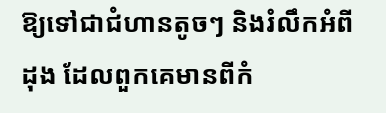ឱ្យទៅជាជំហានតូចៗ និងរំលឹកអំពីដុង ដែលពួកគេមានពីកំ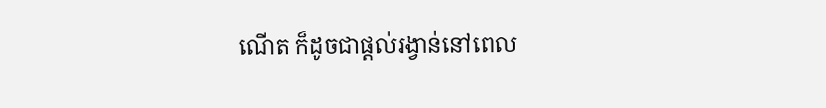ណើត ក៏ដូចជាផ្តល់រង្វាន់នៅពេល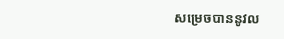សម្រេចបាននូវល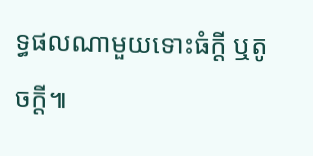ទ្ធផលណាមួយទោះធំក្ដី ឬតូចក្ដី៕